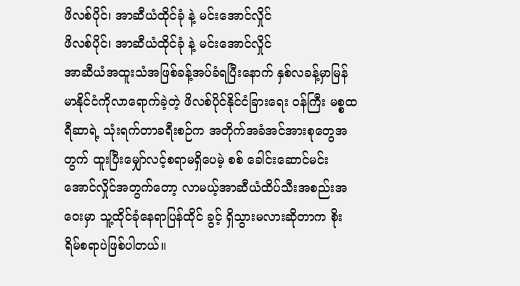ဖိလစ်ပိုင်၊ အာဆီယံထိုင်ခုံ နဲ့ မင်းအောင်လှိုင်
ဖိလစ်ပိုင်၊ အာဆီယံထိုင်ခုံ နဲ့ မင်းအောင်လှိုင်
အာဆီယံအထူးသံအဖြစ်ခန့်အပ်ခံရပြီးနောက် နှစ်လခန့်မှာမြန်မာနိုင်ငံကိုလာရောက်ခဲ့တဲ့ ဖိလစ်ပိုင်နိုင်ငံခြားရေး ဝန်ကြီး မစ္စထရီဆာရဲ့ သုံးရက်တာခရီးစဉ်က အတိုက်အခံအင်အားစုတွေအတွက် ထူးပြီးမျှော်လင့်စရာမရှိပေမဲ့ စစ် ခေါင်းဆောင်မင်းအောင်လှိုင်အတွက်တော့ လာမယ့်အာဆီယံထိပ်သီးအစည်းအဝေးမှာ သူ့ထိုင်ခုံနေရာပြန်ထိုင် ခွင့် ရှိသွားမလားဆိုတာက စိုးရိမ်စရာပဲဖြစ်ပါတယ်။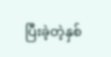ပြီးခဲ့တဲ့နှစ်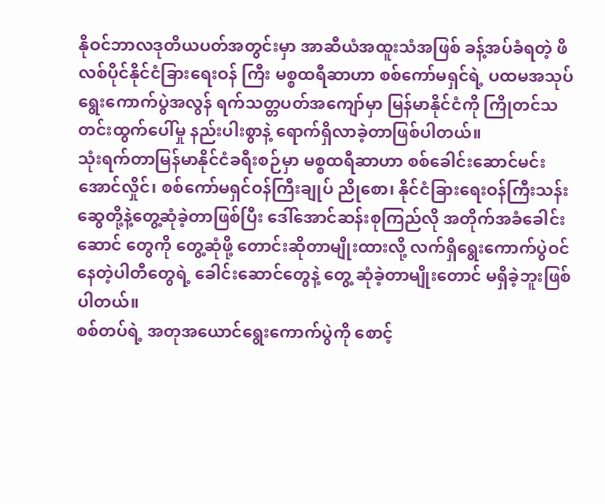နိုဝင်ဘာလဒုတိယပတ်အတွင်းမှာ အာဆီယံအထူးသံအဖြစ် ခန့်အပ်ခံရတဲ့ ဖိလစ်ပိုင်နိုင်ငံခြားရေးဝန် ကြီး မစ္စထရီဆာဟာ စစ်ကော်မရှင်ရဲ့ ပထမအသုပ်ရွေးကောက်ပွဲအလွန် ရက်သတ္တပတ်အကျော်မှာ မြန်မာနိုင်ငံကို ကြိုတင်သတင်းထွက်ပေါ်မှု နည်းပါးစွာနဲ့ ရောက်ရှိလာခဲ့တာဖြစ်ပါတယ်။
သုံးရက်တာမြန်မာနိုင်ငံခရီးစဉ်မှာ မစ္စထရီဆာဟာ စစ်ခေါင်းဆောင်မင်းအောင်လှိုင်၊ စစ်ကော်မရှင်ဝန်ကြီးချုပ် ညိုစော၊ နိုင်ငံခြားရေးဝန်ကြီးသန်းဆွေတို့နဲ့တွေ့ဆုံခဲ့တာဖြစ်ပြီး ဒေါ်အောင်ဆန်းစုကြည်လို အတိုက်အခံခေါင်းဆောင် တွေကို တွေ့ဆုံဖို့ တောင်းဆိုတာမျိုးထားလို့ လက်ရှိရွေးကောက်ပွဲဝင်နေတဲ့ပါတီတွေရဲ့ ခေါင်းဆောင်တွေနဲ့ တွေ့ ဆုံခဲ့တာမျိုးတောင် မရှိခဲ့ဘူးဖြစ်ပါတယ်။
စစ်တပ်ရဲ့ အတုအယောင်ရွေးကောက်ပွဲကို စောင့်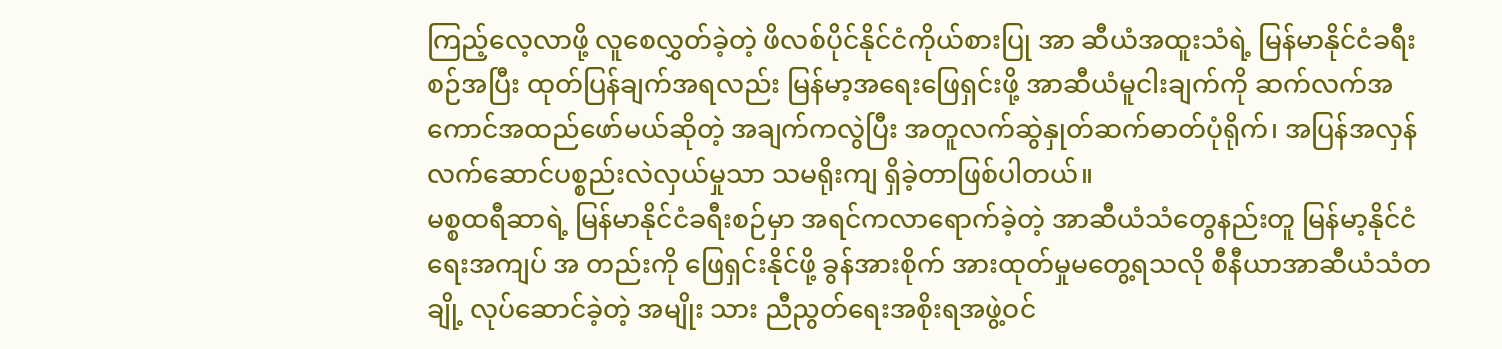ကြည့်လေ့လာဖို့ လူစေလွှတ်ခဲ့တဲ့ ဖိလစ်ပိုင်နိုင်ငံကိုယ်စားပြု အာ ဆီယံအထူးသံရဲ့ မြန်မာနိုင်ငံခရီးစဉ်အပြီး ထုတ်ပြန်ချက်အရလည်း မြန်မာ့အရေးဖြေရှင်းဖို့ အာဆီယံမူငါးချက်ကို ဆက်လက်အကောင်အထည်ဖော်မယ်ဆိုတဲ့ အချက်ကလွဲပြီး အတူလက်ဆွဲနှုတ်ဆက်ဓာတ်ပုံရိုက်၊ အပြန်အလှန် လက်ဆောင်ပစ္စည်းလဲလှယ်မှုသာ သမရိုးကျ ရှိခဲ့တာဖြစ်ပါတယ်။
မစ္စထရီဆာရဲ့ မြန်မာနိုင်ငံခရီးစဉ်မှာ အရင်ကလာရောက်ခဲ့တဲ့ အာဆီယံသံတွေနည်းတူ မြန်မာ့နိုင်ငံရေးအကျပ် အ တည်းကို ဖြေရှင်းနိုင်ဖို့ ခွန်အားစိုက် အားထုတ်မှုမတွေ့ရသလို စီနီယာအာဆီယံသံတချို့ လုပ်ဆောင်ခဲ့တဲ့ အမျိုး သား ညီညွတ်ရေးအစိုးရအဖွဲ့ဝင်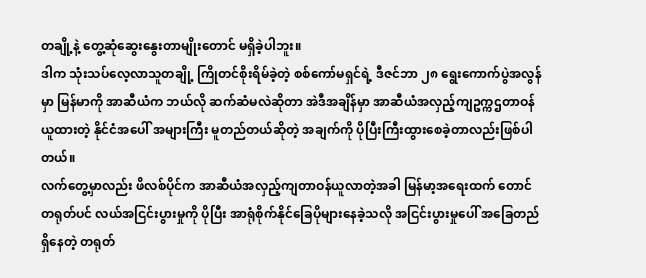တချို့နဲ့ တွေ့ဆုံဆွေးနွေးတာမျိုးတောင် မရှိခဲ့ပါဘူး။
ဒါက သုံးသပ်လေ့လာသူတချို့ ကြိုတင်စိုးရိမ်ခဲ့တဲ့ စစ်ကော်မရှင်ရဲ့ ဒီဇင်ဘာ ၂၈ ရွေးကောက်ပွဲအလွန်မှာ မြန်မာကို အာဆီယံက ဘယ်လို ဆက်ဆံမလဲဆိုတာ အဲဒီအချိန်မှာ အာဆီယံအလှည့်ကျဥက္ကဌတာဝန်ယူထားတဲ့ နိုင်ငံအပေါ် အများကြီး မူတည်တယ်ဆိုတဲ့ အချက်ကို ပိုပြီးကြီးထွားစေခဲ့တာလည်းဖြစ်ပါတယ်။
လက်တွေ့မှာလည်း ဖိလစ်ပိုင်က အာဆီယံအလှည့်ကျတာဝန်ယူလာတဲ့အခါ မြန်မာ့အရေးထက် တောင်တရုတ်ပင် လယ်အငြင်းပွားမှုကို ပိုပြီး အာရုံစိုက်နိုင်ခြေပိုများနေခဲ့သလို အငြင်းပွားမှုပေါ် အခြေတည်ရှိနေတဲ့ တရုတ်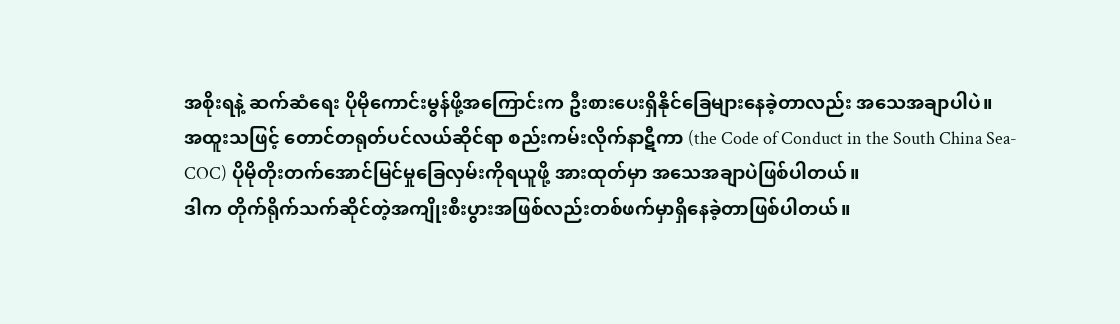အစိုးရနဲ့ ဆက်ဆံရေး ပိုမိုကောင်းမွန်ဖို့အကြောင်းက ဦးစားပေးရှိနိုင်ခြေများနေခဲ့တာလည်း အသေအချာပါပဲ။
အထူးသဖြင့် တောင်တရုတ်ပင်လယ်ဆိုင်ရာ စည်းကမ်းလိုက်နာဋီကာ (the Code of Conduct in the South China Sea-COC) ပိုမိုတိုးတက်အောင်မြင်မှုခြေလှမ်းကိုရယူဖို့ အားထုတ်မှာ အသေအချာပဲဖြစ်ပါတယ်။
ဒါက တိုက်ရိုက်သက်ဆိုင်တဲ့အကျိုးစီးပွားအဖြစ်လည်းတစ်ဖက်မှာရှိနေခဲ့တာဖြစ်ပါတယ်။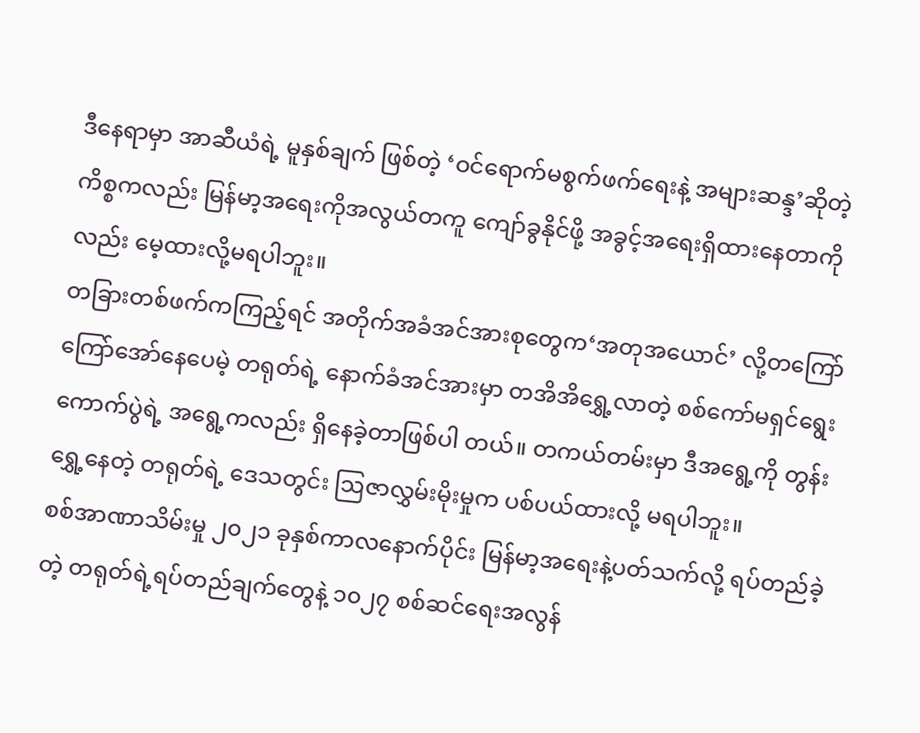ဒီနေရာမှာ အာဆီယံရဲ့ မူနှစ်ချက် ဖြစ်တဲ့ ‘ဝင်ရောက်မစွက်ဖက်ရေးနဲ့ အများဆန္ဒ’ဆိုတဲ့ကိစ္စကလည်း မြန်မာ့အရေးကိုအလွယ်တကူ ကျော်ခွနိုင်ဖို့ အခွင့်အရေးရှိထားနေတာကိုလည်း မေ့ထားလို့မရပါဘူး။
တခြားတစ်ဖက်ကကြည့်ရင် အတိုက်အခံအင်အားစုတွေက‘အတုအယောင်’ လို့တကြော်ကြော်အော်နေပေမဲ့ တရုတ်ရဲ့ နောက်ခံအင်အားမှာ တအိအိရွှေ့လာတဲ့ စစ်ကော်မရှင်ရွေးကောက်ပွဲရဲ့ အရွေ့ကလည်း ရှိနေခဲ့တာဖြစ်ပါ တယ်။ တကယ်တမ်းမှာ ဒီအရွေ့ကို တွန်းရွှေ့နေတဲ့ တရုတ်ရဲ့ ဒေသတွင်း ဩဇာလွှမ်းမိုးမှုက ပစ်ပယ်ထားလို့ မရပါဘူး။
စစ်အာဏာသိမ်းမှု ၂၀၂၁ ခုနှစ်ကာလနောက်ပိုင်း မြန်မာ့အရေးနဲ့ပတ်သက်လို့ ရပ်တည်ခဲ့တဲ့ တရုတ်ရဲ့ရပ်တည်ချက်တွေနဲ့ ၁၀၂၇ စစ်ဆင်ရေးအလွန်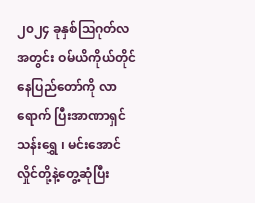၂၀၂၄ ခုနှစ်ဩဂုတ်လအတွင်း ဝမ်ယိကိုယ်တိုင်နေပြည်တော်ကို လာရောက် ပြီးအာဏာရှင်သန်းရွှေ ၊ မင်းအောင်လှိုင်တို့နဲ့တွေ့ဆုံပြီး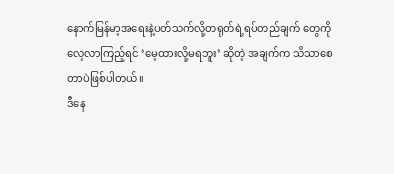နောက်မြန်မာ့အရေးနဲ့ပတ်သက်လို့တရုတ်ရဲ့ရပ်တည်ချက် တွေကို လေ့လာကြည့်ရင် ‘မေ့ထားလို့မရဘူး’ ဆိုတဲ့ အချက်က သိသာစေတာပဲဖြစ်ပါတယ်။
ဒီနေ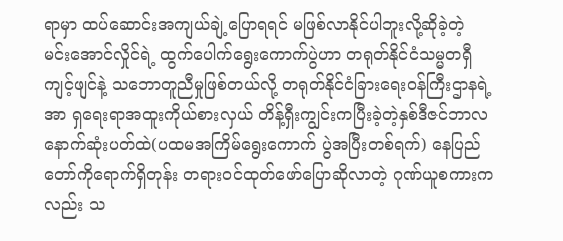ရာမှာ ထပ်ဆောင်းအကျယ်ချဲ့ပြောရရင် မဖြစ်လာနိုင်ပါဘူးလို့ဆိုခဲ့တဲ့ မင်းအောင်လှိုင်ရဲ့ ထွက်ပေါက်ရွေးကောက်ပွဲဟာ တရုတ်နိုင်ငံသမ္မတရှီကျင့်ဖျင်နဲ့ သဘောတူညီမှုဖြစ်တယ်လို့ တရုတ်နိုင်ငံခြားရေးဝန်ကြီးဌာနရဲ့ အာ ရှရေးရာအထူးကိုယ်စားလှယ် တိန့်ရှီးကျွင်းကပြီးခဲ့တဲ့နှစ်ဒီဇင်ဘာလနောက်ဆုံးပတ်ထဲ(ပထမအကြိမ်ရွေးကောက် ပွဲအပြီးတစ်ရက်) နေပြည်တော်ကိုရောက်ရှိတုန်း တရားဝင်ထုတ်ဖော်ပြောဆိုလာတဲ့ ဂုဏ်ယူစကားကလည်း သ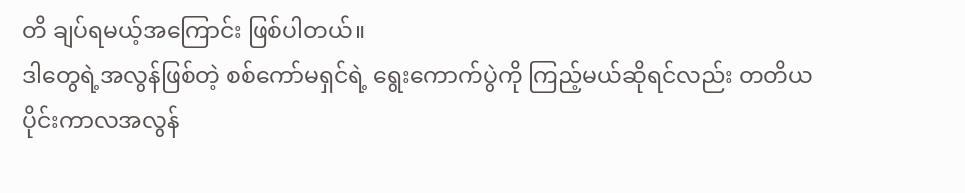တိ ချပ်ရမယ့်အကြောင်း ဖြစ်ပါတယ်။
ဒါတွေရဲ့အလွန်ဖြစ်တဲ့ စစ်ကော်မရှင်ရဲ့ ရွေးကောက်ပွဲကို ကြည့်မယ်ဆိုရင်လည်း တတိယပိုင်းကာလအလွန်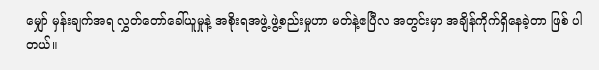မျှော် မှန်းချက်အရ လွှတ်တော်ခေါ်ယူမှုနဲ့ အစိုးရအဖွဲ့ ဖွဲ့စည်းမှုဟာ မတ်နဲ့ဧပြီလ အတွင်းမှာ အချိန်ကိုက်ရှိနေခဲ့တာ ဖြစ် ပါတယ်။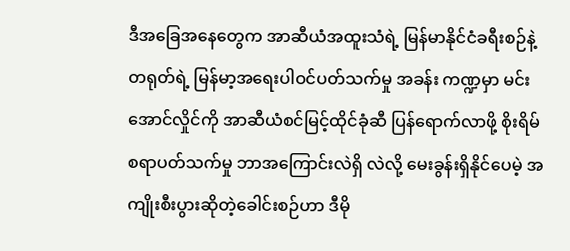ဒီအခြေအနေတွေက အာဆီယံအထူးသံရဲ့ မြန်မာနိုင်ငံခရီးစဉ်နဲ့ တရုတ်ရဲ့ မြန်မာ့အရေးပါဝင်ပတ်သက်မှု အခန်း ကဏ္ဍမှာ မင်းအောင်လှိုင်ကို အာဆီယံစင်မြင့်ထိုင်ခုံဆီ ပြန်ရောက်လာဖို့ စိုးရိမ်စရာပတ်သက်မှု ဘာအကြောင်းလဲရှိ လဲလို့ မေးခွန်းရှိနိုင်ပေမဲ့ အကျိုးစီးပွားဆိုတဲ့ခေါင်းစဉ်ဟာ ဒီမို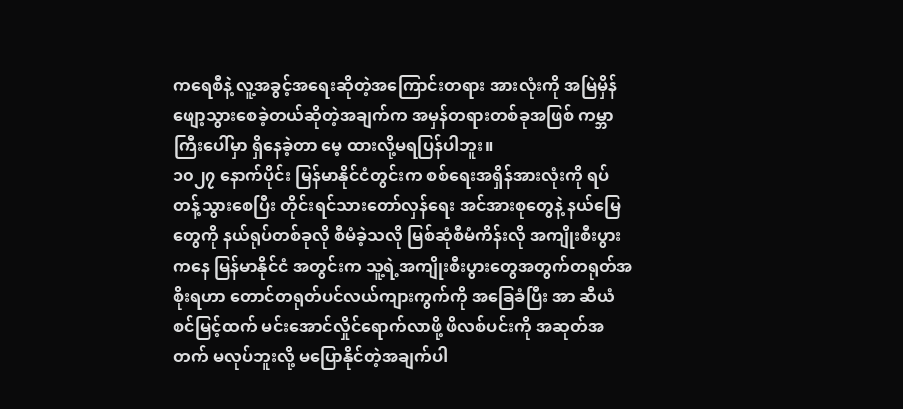ကရေစီနဲ့ လူ့အခွင့်အရေးဆိုတဲ့အကြောင်းတရား အားလုံးကို အမြဲမှိန်ဖျော့သွားစေခဲ့တယ်ဆိုတဲ့အချက်က အမှန်တရားတစ်ခုအဖြစ် ကမ္ဘာကြီးပေါ်မှာ ရှိနေခဲ့တာ မေ့ ထားလို့မရပြန်ပါဘူး။
၁၀၂၇ နောက်ပိုင်း မြန်မာနိုင်ငံတွင်းက စစ်ရေးအရှိန်အားလုံးကို ရပ်တန့်သွားစေပြီး တိုင်းရင်သားတော်လှန်ရေး အင်အားစုတွေနဲ့ နယ်မြေတွေကို နယ်ရုပ်တစ်ခုလို စီမံခဲ့သလို မြစ်ဆုံစီမံကိန်းလို အကျိုးစီးပွားကနေ မြန်မာနိုင်ငံ အတွင်းက သူ့ရဲ့အကျိုးစီးပွားတွေအတွက်တရုတ်အစိုးရဟာ တောင်တရုတ်ပင်လယ်ကျားကွက်ကို အခြေခံပြီး အာ ဆီယံစင်မြင့်ထက် မင်းအောင်လှိုင်ရောက်လာဖို့ ဖိလစ်ပင်းကို အဆုတ်အတက် မလုပ်ဘူးလို့ မပြောနိုင်တဲ့အချက်ပါ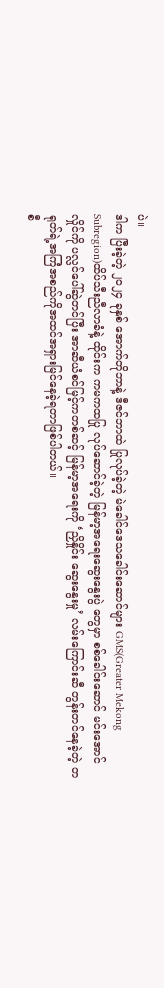ပဲ။
ဒါက ပြီးခဲ့တဲ့ ၂၀၂၄ ခုနှစ် အောက်တိုဘာနဲ့ ဒီဇင်ဘာထဲ ပြုလုပ်ခဲ့တဲ့ မဲခေါင်ဒေသခေါင်းဆောင်များ GMS(Greater Mekong Subregion)ထိပ်သီးညီလာခံနဲ့ ထိုင်းက ကမကထပြု လုပ်ဆောင်ခဲ့တဲ့ မြန်မာ့အရေးဆွေးနွေးပွဲ တွေမှာ စစ်ခေါင်းဆောင် မင်းအောင်လှိုင်ကို ပလ္လင်ပေါ်ဆွဲတင်ပြီး အာဆီယံစင်မြင့်ကတစ်ဆင့် မြန်မာ့အရေးကို ‘ညှိနှိုင်း ဆွေးနွေးမှု’ လမ်းကြောင်းဆီ တွန်းတင်နေခဲ့တဲ့ တရုတ်ရဲ့အကြံအစည်ကိုအထင်အရှားမြင်နေခဲ့ရတာဖြစ်ပါတယ်။
စီ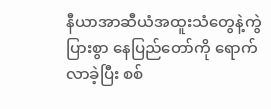နီယာအာဆီယံအထူးသံတွေနဲ့ကွဲပြားစွာ နေပြည်တော်ကို ရောက်လာခဲ့ပြီး စစ်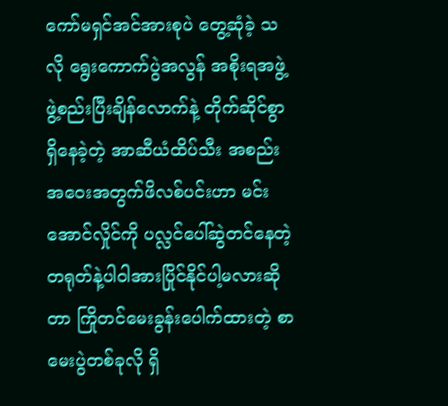ကော်မရှင်အင်အားစုပဲ တွေ့ဆုံခဲ့ သလို ရွေးကောက်ပွဲအလွန် အစိုးရအဖွဲ့ ဖွဲ့စည်းပြီးချိန်လောက်နဲ့ တိုက်ဆိုင်စွာရှိနေခဲ့တဲ့ အာဆီယံထိပ်သီး အစည်း အဝေးအတွက်ဖိလစ်ပင်းဟာ မင်းအောင်လှိုင်ကို ပလ္လင်ပေါ်ဆွဲတင်နေတဲ့ တရုတ်နဲ့ပါဝါအားပြိုင်နိုင်ပါ့မလားဆို တာ ကြိုတင်မေးခွန်းပေါက်ထားတဲ့ စာမေးပွဲတစ်ခုလို ရှိ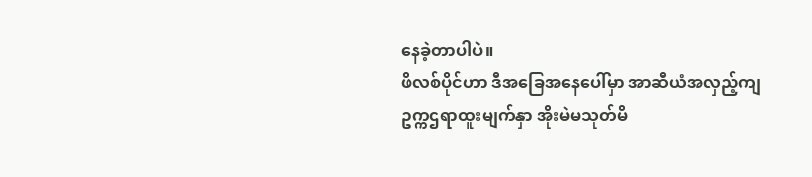နေခဲ့တာပါပဲ။
ဖိလစ်ပိုင်ဟာ ဒီအခြေအနေပေါ်မှာ အာဆီယံအလှည့်ကျ ဥက္ကဌရာထူးမျက်နှာ အိုးမဲမသုတ်မိ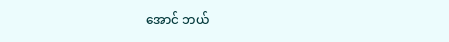အောင် ဘယ်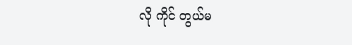လို ကိုင် တွယ်မ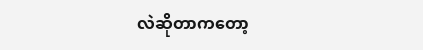လဲဆိုတာကတော့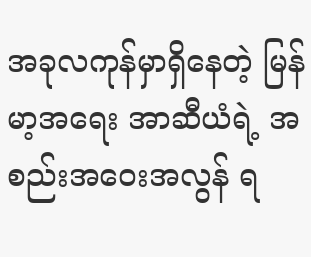အခုလကုန်မှာရှိနေတဲ့ မြန်မာ့အရေး အာဆီယံရဲ့ အစည်းအဝေးအလွန် ရ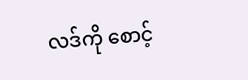လဒ်ကို စောင့်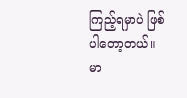ကြည့်ရမှာပဲ ဖြစ်ပါတော့တယ်။
မာ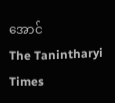အောင်
The Tanintharyi Times